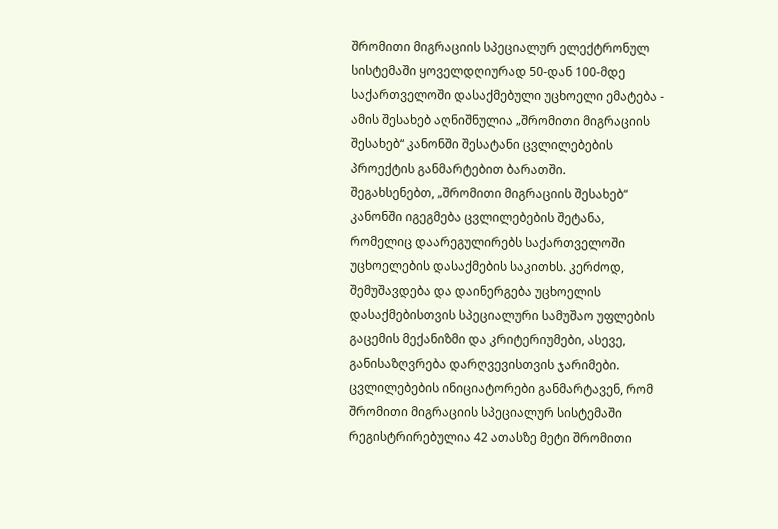შრომითი მიგრაციის სპეციალურ ელექტრონულ სისტემაში ყოველდღიურად 50-დან 100-მდე საქართველოში დასაქმებული უცხოელი ემატება - ამის შესახებ აღნიშნულია „შრომითი მიგრაციის შესახებ“ კანონში შესატანი ცვლილებების პროექტის განმარტებით ბარათში.
შეგახსენებთ, „შრომითი მიგრაციის შესახებ“ კანონში იგეგმება ცვლილებების შეტანა, რომელიც დაარეგულირებს საქართველოში უცხოელების დასაქმების საკითხს. კერძოდ, შემუშავდება და დაინერგება უცხოელის დასაქმებისთვის სპეციალური სამუშაო უფლების გაცემის მექანიზმი და კრიტერიუმები, ასევე, განისაზღვრება დარღვევისთვის ჯარიმები.
ცვლილებების ინიციატორები განმარტავენ, რომ შრომითი მიგრაციის სპეციალურ სისტემაში რეგისტრირებულია 42 ათასზე მეტი შრომითი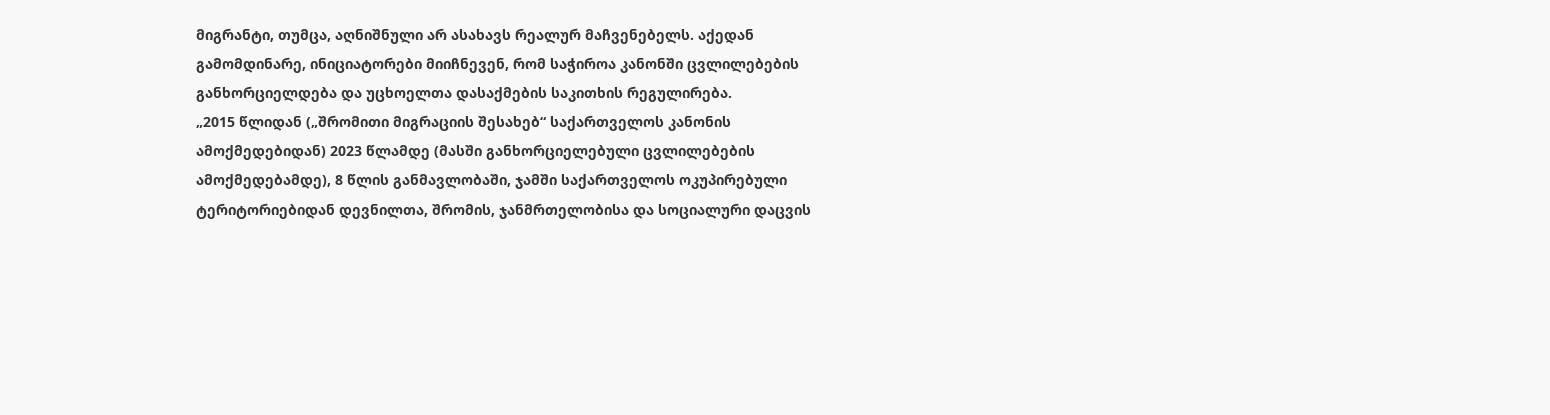მიგრანტი, თუმცა, აღნიშნული არ ასახავს რეალურ მაჩვენებელს. აქედან გამომდინარე, ინიციატორები მიიჩნევენ, რომ საჭიროა კანონში ცვლილებების განხორციელდება და უცხოელთა დასაქმების საკითხის რეგულირება.
„2015 წლიდან („შრომითი მიგრაციის შესახებ“ საქართველოს კანონის ამოქმედებიდან) 2023 წლამდე (მასში განხორციელებული ცვლილებების ამოქმედებამდე), 8 წლის განმავლობაში, ჯამში საქართველოს ოკუპირებული ტერიტორიებიდან დევნილთა, შრომის, ჯანმრთელობისა და სოციალური დაცვის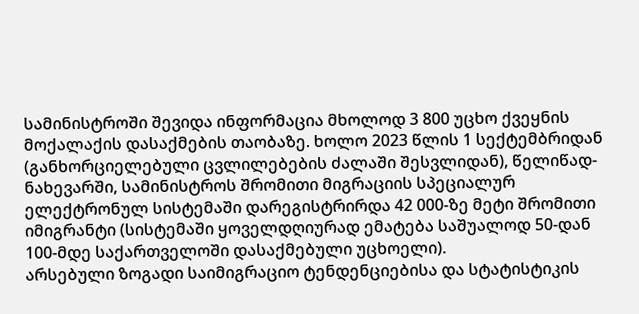სამინისტროში შევიდა ინფორმაცია მხოლოდ 3 800 უცხო ქვეყნის მოქალაქის დასაქმების თაობაზე. ხოლო 2023 წლის 1 სექტემბრიდან (განხორციელებული ცვლილებების ძალაში შესვლიდან), წელიწად-ნახევარში, სამინისტროს შრომითი მიგრაციის სპეციალურ ელექტრონულ სისტემაში დარეგისტრირდა 42 000-ზე მეტი შრომითი იმიგრანტი (სისტემაში ყოველდღიურად ემატება საშუალოდ 50-დან 100-მდე საქართველოში დასაქმებული უცხოელი).
არსებული ზოგადი საიმიგრაციო ტენდენციებისა და სტატისტიკის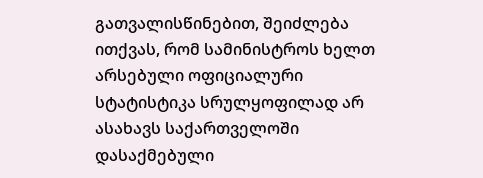გათვალისწინებით, შეიძლება ითქვას, რომ სამინისტროს ხელთ არსებული ოფიციალური სტატისტიკა სრულყოფილად არ ასახავს საქართველოში დასაქმებული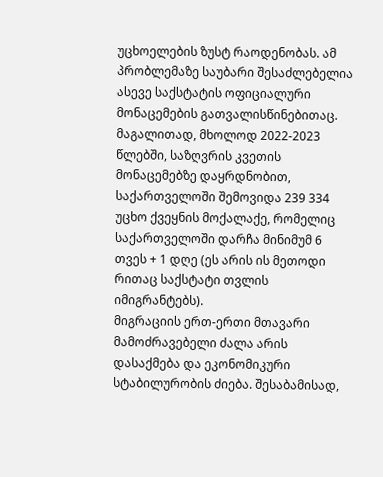უცხოელების ზუსტ რაოდენობას. ამ პრობლემაზე საუბარი შესაძლებელია ასევე საქსტატის ოფიციალური მონაცემების გათვალისწინებითაც. მაგალითად, მხოლოდ 2022-2023 წლებში, საზღვრის კვეთის მონაცემებზე დაყრდნობით, საქართველოში შემოვიდა 239 334 უცხო ქვეყნის მოქალაქე, რომელიც საქართველოში დარჩა მინიმუმ 6 თვეს + 1 დღე (ეს არის ის მეთოდი რითაც საქსტატი თვლის იმიგრანტებს).
მიგრაციის ერთ-ერთი მთავარი მამოძრავებელი ძალა არის დასაქმება და ეკონომიკური სტაბილურობის ძიება. შესაბამისად,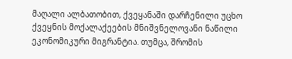მაღალი ალბათობით, ქვეყანაში დარჩენილი უცხო ქვეყნის მოქალაქეების მნიშვნელოვანი ნაწილი ეკონომიკური მიგრანტია. თუმცა, შრომის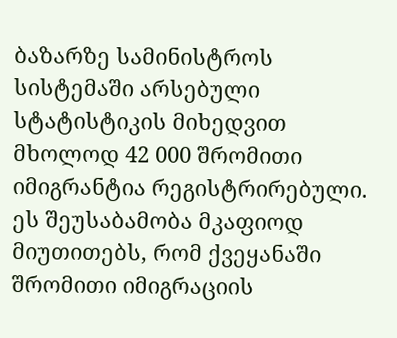ბაზარზე სამინისტროს სისტემაში არსებული სტატისტიკის მიხედვით მხოლოდ 42 000 შრომითი იმიგრანტია რეგისტრირებული.
ეს შეუსაბამობა მკაფიოდ მიუთითებს, რომ ქვეყანაში შრომითი იმიგრაციის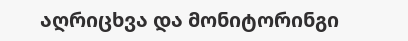აღრიცხვა და მონიტორინგი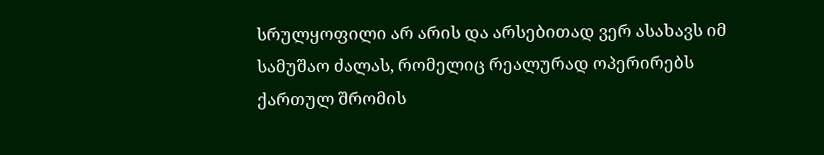სრულყოფილი არ არის და არსებითად ვერ ასახავს იმ სამუშაო ძალას, რომელიც რეალურად ოპერირებს ქართულ შრომის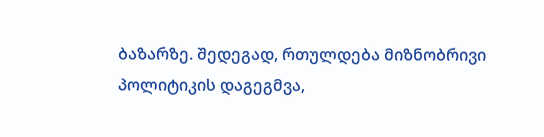ბაზარზე. შედეგად, რთულდება მიზნობრივი პოლიტიკის დაგეგმვა,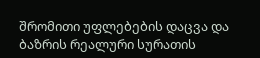შრომითი უფლებების დაცვა და ბაზრის რეალური სურათის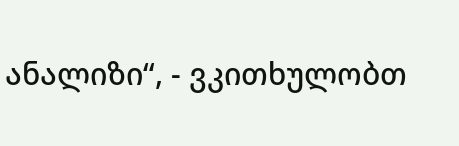ანალიზი“, - ვკითხულობთ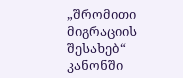„შრომითი მიგრაციის შესახებ“ კანონში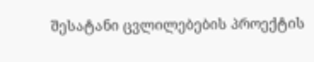შესატანი ცვლილებების პროექტის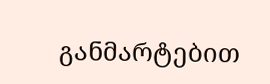განმარტებით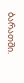ბარათში.